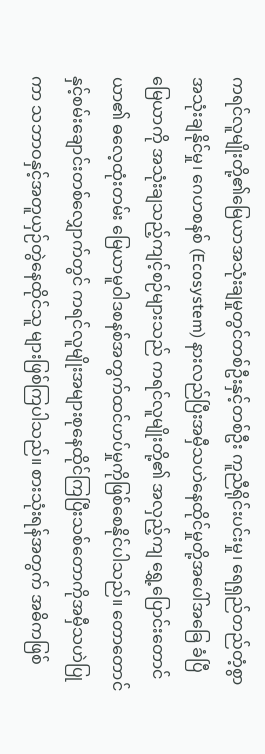ကရင်လူမျိုးတို့၏မြေယာအသုံးချမှုတွင်တစ်ဦးနှင့်တစ်ဦး ကူညီရိုင်းပင်းမှု၊ ရေရှည်တည်တံ့စွာအသုံးချနိုင်မှု၊ ဂေဟစနစ် (Ecosystem) နားလည်ပြီးအမှီသဟဲနေထိုင်မှုတို့အပေါ်အခြေ ခံပြီမြေယာကို အသုံးချသည့်ကျင့်စဉ်များသည် ကရင်လူမျိုးတို့၏ အလှည့်ကျ ရွှေ့ပြောင်းတောင်ယာ၏ ဓလေ့ထုံးတမ်း မြေယာမူဝါဒစနစ်အတွက်ထင်ဟပ်မှုကိုဖြစ်စေနိုင်ပါသည်။ တောတောင်နှင့်စမ်းချောင်းတစ်လျှောက်တွင် ကရင်လူမျိုးအများစုနေထိုင်ကြပြီးသစ်တောကိုအမှီသဟဲပြုကာ သဘာဝနှင့်အတူယှဉ်တွဲနေထိုင်သူ များဖြစ်ကြပါသည်။ စားသုံးရန်အတွက် အဓိကဖြစ်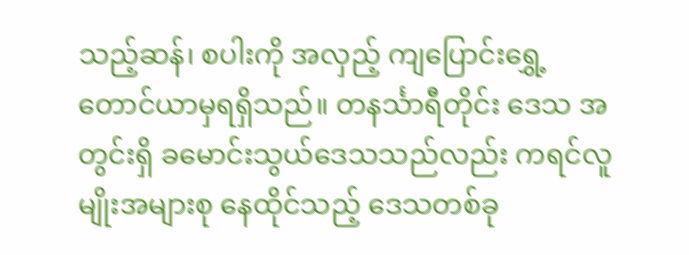သည့်ဆန်၊ စပါးကို အလှည့် ကျပြောင်းရွှေ့တောင်ယာမှရရှိသည်။ တနင်္သာရီတိုင်း ဒေသ အတွင်းရှိ ခမောင်းသွယ်ဒေသသည်လည်း ကရင်လူမျိုးအများစု နေထိုင်သည့် ဒေသတစ်ခု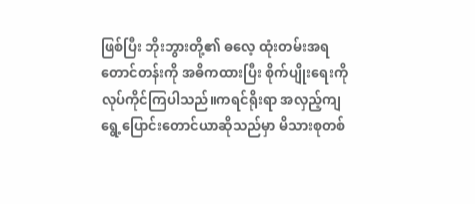ဖြစ်ပြီး ဘိုးဘွားတို့၏ ဓလေ့ ထုံးတမ်းအရ တောင်တန်းကို အဓိကထားပြီး စိုက်ပျိုးရေးကို လုပ်ကိုင်ကြပါသည်။ကရင်ရိုးရာ အလှည့်ကျရွေ့ပြောင်းတောင်ယာဆိုသည်မှာ မိသားစုတစ်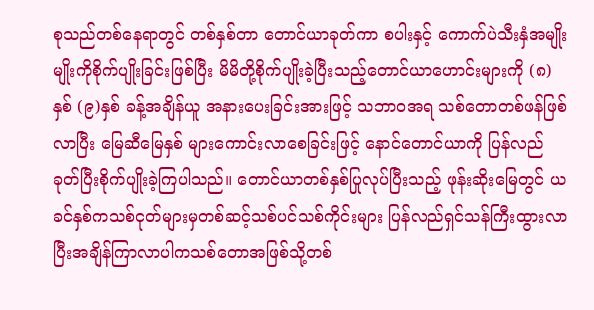စုသည်တစ်နေရာတွင် တစ်နှစ်တာ တောင်ယာခုတ်ကာ စပါးနှင့် ကောက်ပဲသီးနှံအမျိုးမျိုးကိုစိုက်ပျိုးခြင်းဖြစ်ပြီး မိမိတို့စိုက်ပျိုးခဲ့ပြီးသည့်တောင်ယာဟောင်းများကို (၈)နှစ် (၉)နှစ် ခန့်အချိန်ယူ အနားပေးခြင်းအားဖြင့် သဘာဝအရ သစ်တောတစ်ဖန်ဖြစ်လာပြီး မြေဆီမြေနှစ် များကောင်းလာစေခြင်းဖြင့် နောင်တောင်ယာကို ပြန်လည်ခုတ်ပြီးစိုက်ပျိုးခဲ့ကြပါသည်။ တောင်ယာတစ်နှစ်ပြုလုပ်ပြီးသည့် ဖုန်းဆိုးမြေတွင် ယခင်နှစ်ကသစ်ငုတ်များမှတစ်ဆင့်သစ်ပင်သစ်ကိုင်းများ ပြန်လည်ရှင်သန်ကြီးထွားလာပြီးအချိန်ကြာလာပါကသစ်တောအဖြစ်သို့တစ်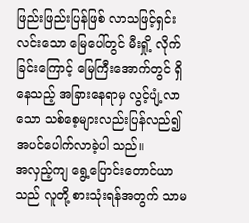ဖြည်းဖြည်းပြန်ဖြစ် လာသဖြင့်ရှင်းလင်းသော မြေပေါ်တွင် မီးရှို့ လိုက်ခြင်းကြောင့် မြေကြီးအောက်တွင် ရှိနေသည့် အခြားနေရာမှ လွင့်ပျံ့လာ သော သစ်စေ့များလည်းပြန်လည်၍ အပင်ပေါက်လာခဲ့ပါ သည်။
အလှည့်ကျ ရွေ့ပြောင်းတောင်ယာသည် လူတို့ စားသုံးရန်အတွက် သာမ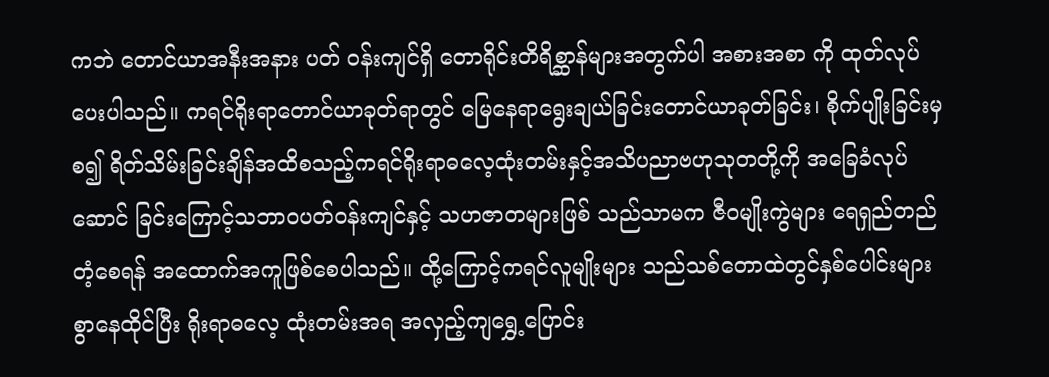ကဘဲ တောင်ယာအနီးအနား ပတ် ဝန်းကျင်ရှိ တောရိုင်းတိရိစ္ဆာန်များအတွက်ပါ အစားအစာ ကို ထုတ်လုပ်ပေးပါသည်။ ကရင်ရိုးရာတောင်ယာခုတ်ရာတွင် မြေနေရာရွေးချယ်ခြင်းတောင်ယာခုတ်ခြင်း၊ စိုက်ပျိုးခြင်းမှစ၍ ရိတ်သိမ်းခြင်းချိန်အထိစသည့်ကရင်ရိုးရာဓလေ့ထုံးတမ်းနှင့်အသိပညာဗဟုသုတတို့ကို အခြေခံလုပ်ဆောင် ခြင်းကြောင့်သဘာဝပတ်ဝန်းကျင်နှင့် သဟဇာတများဖြစ် သည်သာမက ဇီဝမျိုးကွဲများ ရေရှည်တည်တံ့စေရန် အထောက်အကူဖြစ်စေပါသည်။ ထို့ကြောင့်ကရင်လူမျိုးများ သည်သစ်တောထဲတွင်နှစ်ပေါင်းများစွာနေထိုင်ပြီး ရိုးရာဓလေ့ ထုံးတမ်းအရ အလှည့်ကျရွှေ့ပြောင်း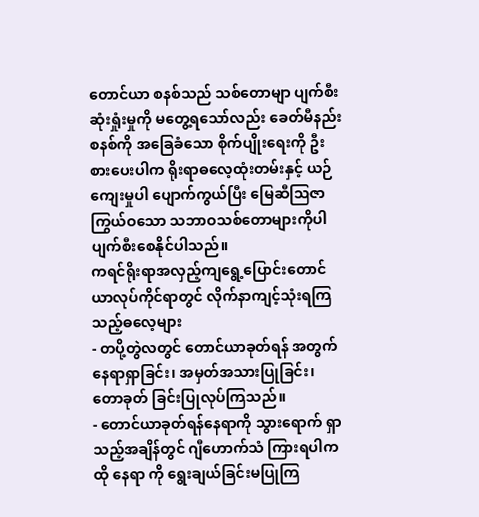တောင်ယာ စနစ်သည် သစ်တောမျာ ပျက်စီးဆုံးရှုံးမှုကို မတွေ့ရသော်လည်း ခေတ်မီနည်းစနစ်ကို အခြေခံသော စိုက်ပျိုးရေးကို ဦးစားပေးပါက ရိုးရာဓလေ့ထုံးတမ်းနှင့် ယဉ်ကျေးမှုပါ ပျောက်ကွယ်ပြီး မြေဆီဩဇာကြွယ်ဝသော သဘာဝသစ်တောများကိုပါ ပျက်စီးစေနိုင်ပါသည်။
ကရင်ရိုးရာအလှည့်ကျရွေ့ပြောင်းတောင်ယာလုပ်ကိုင်ရာတွင် လိုက်နာကျင့်သုံးရကြ သည့်ဓလေ့များ
- တပို့တွဲလတွင် တောင်ယာခုတ်ရန် အတွက် နေရာရှာခြင်း၊ အမှတ်အသားပြုခြင်း၊ တောခုတ် ခြင်းပြုလုပ်ကြသည်။
- တောင်ယာခုတ်ရန်နေရာကို သွားရောက် ရှာ သည့်အချိန်တွင် ဂျီဟောက်သံ ကြားရပါက ထို နေရာ ကို ရွေးချယ်ခြင်းမပြုကြ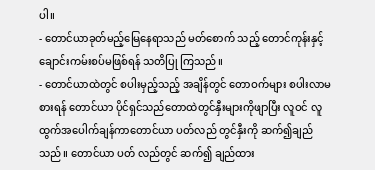ပါ။
- တောင်ယာခုတ်မည့်မြေနေရာသည် မတ်စောက် သည့် တောင်ကုန်းနှင့် ချောင်းကမ်းစပ်မဖြစ်ရန် သတိပြု ကြသည်။
- တောင်ယာထဲတွင် စပါးမှည့်သည့် အချိန်တွင် တောဝက်များ စပါးလာမစားရန် တောင်ယာ ပိုင်ရှင်သည်တောထဲတွင်နှီးများကိုဖျာပြီး လူဝင် လူထွက်အပေါက်ချန်ကာတောင်ယာ ပတ်လည် တွင်နှီးကို ဆက်၍ချည်သည်။ တောင်ယာ ပတ် လည်တွင် ဆက်၍ ချည်ထား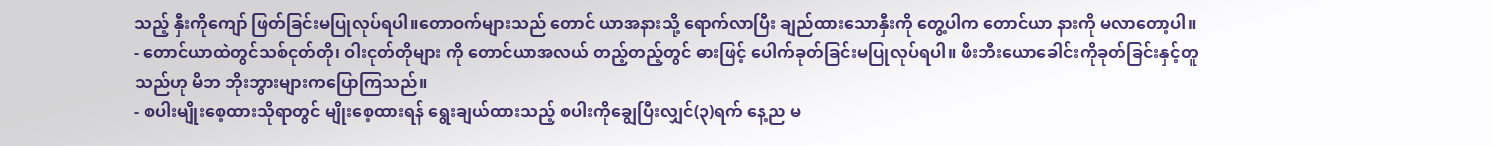သည့် နှီးကိုကျော် ဖြတ်ခြင်းမပြုလုပ်ရပါ။တောဝက်များသည် တောင် ယာအနားသို့ ရောက်လာပြီး ချည်ထားသောနှီးကို တွေ့ပါက တောင်ယာ နားကို မလာတော့ပါ။
- တောင်ယာထဲတွင်သစ်ငုတ်တို၊ ဝါးငုတ်တိုများ ကို တောင်ယာအလယ် တည့်တည့်တွင် ဓားဖြင့် ပေါက်ခုတ်ခြင်းမပြုလုပ်ရပါ။ ဖီးဘီးယောခေါင်းကိုခုတ်ခြင်းနှင့်တူသည်ဟု မိဘ ဘိုးဘွားများကပြောကြသည်။
- စပါးမျိုးစေ့ထားသိုရာတွင် မျိုးစေ့ထားရန် ရွေးချယ်ထားသည့် စပါးကိုချွေပြီးလျှင်(၃)ရက် နေ့ည မ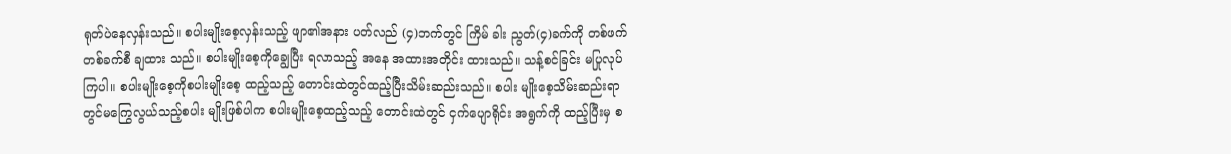ရုတ်ပဲနေလှန်းသည်။ စပါးမျိုးစေ့လှန်းသည့် ဖျာ၏အနား ပတ်လည် (၄)ဘက်တွင် ကြိမ် ခါး ညွတ်(၄)ခက်ကို တစ်ဖက်တစ်ခက်စီ ချထား သည်။ စပါးမျိုးစေ့ကိုချွေပြီး ရလာသည့် အနေ အထားအတိုင်း ထားသည်။ သန့်စင်ခြင်း မပြုလုပ် ကြပါ။ စပါးမျိုးစေ့ကိုစပါးမျိုးစေ့ ထည့်သည့် တောင်းထဲတွင်ထည့်ပြီးသိမ်းဆည်းသည်။ စပါး မျိုးစေ့သိမ်းဆည်းရာတွင်မကြွေလွယ်သည့်စပါး မျိုးဖြစ်ပါက စပါးမျိုးစေ့ထည့်သည့် တောင်းထဲတွင် ငှက်ပျောရိုင်း အရွက်ကို ထည့်ပြီးမှ စ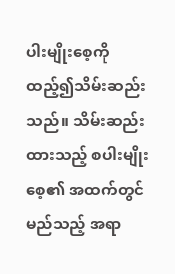ပါးမျိုးစေ့ကိုထည့်၍သိမ်းဆည်းသည်။ သိမ်းဆည်း ထားသည့် စပါးမျိုးစေ့၏ အထက်တွင် မည်သည့် အရာ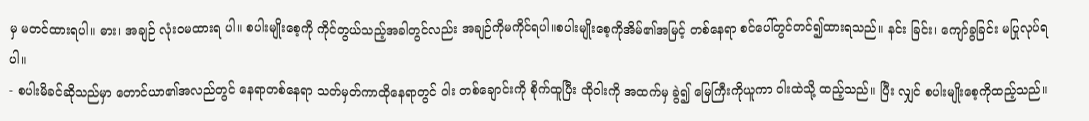မှ မတင်ထားရပါ။ ဓား၊ အချဉ် လုံးဝမထားရ ပါ။ စပါးမျိုးစေ့ကို ကိုင်တွယ်သည့်အခါတွင်လည်း အချဉ်ကိုမကိုင်ရပါ။စပါးမျိုးစေ့ကိုအိမ်၏အမြင့် တစ်နေရာ စင်ပေါ်တွင်တင်၍ထားရသည်။ နင်း ခြင်း၊ ကျော်ခွခြင်း မပြုလုပ်ရပါ။
- စပါးမိခင်ဆိုသည်မှာ တောင်ယာ၏အလည်တွင် နေရာတစ်နေရာ သတ်မှတ်ကာထိုနေရာတွင် ဝါး တစ်ချောင်းကို စိုက်ထူပြီး ထိုဝါးကို အထက်မှ ခွဲ၍ မြေကြီးကိုယူကာ ဝါးထဲသို့ ထည့်သည်။ ပြီး လျှင် စပါးမျိုးစေ့ကိုထည့်သည်။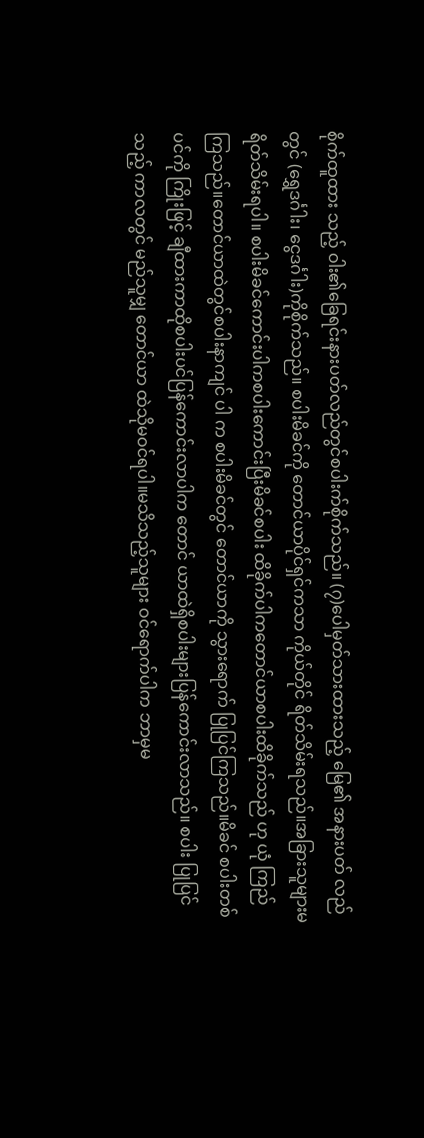စိုက်ထူထား သည့် ဝါး၏ခြေရင်းနားပတ်လည်တွင်စပါးက်စိုက်သည်။ (၇)ပေါမှတ်သားထားသည့် မြေ၏ အနားပတ် လည်တွင် (ရွှေဒင်္ဂါး၊ ငွေဒင်္ဂါး)ကိုစိုက်သည်။ စပါးမိခင်ကို တောင်ယာပိုင်ရှင်ကသာ ကိုယ်တိုင် ရိတ်သိမ်းရသည်။အခြားသူများမရိတ်သိမ်းရပါ။ စပါးမိခင်ကောင်းပါကစပါးကောင်းပြီးမိခင်စပါး ထိခိုက်ပါကတောင်ယာစပါးထိခိုက်သည် ဟု ယုံ ကြည်ကြသည်။တောင်ယာထဲတွင်စပါးနာကျင် ပါ က စပါးမိခင်တွင် တောင်ယာကို သွားရောက် ပြုပြင်ကြသည်။မိခင် စပါးတစ်ပင်ကို ကြိုးဖြင့် ချီထားကာထိုစပါးပင်ပြန်ကောင်းလာပါက တောင် ယာထဲရှိစပါးများပြန်ကောင်းလာသည်။ စပါး ပြုပြင်သည့် ကာလတွင် မည်သူမျှ တောင်ယာ ထဲသိုမဝင်ရပါ။မသိသည့်သူများ ဝင်ရောက်ပါက ဘာမှမ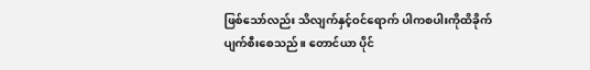ဖြစ်သော်လည်း သိလျက်နှင့်ဝင်ရောက် ပါကစပါးကိုထိခိုက်ပျက်စီးစေသည်။ တောင်ယာ ပိုင်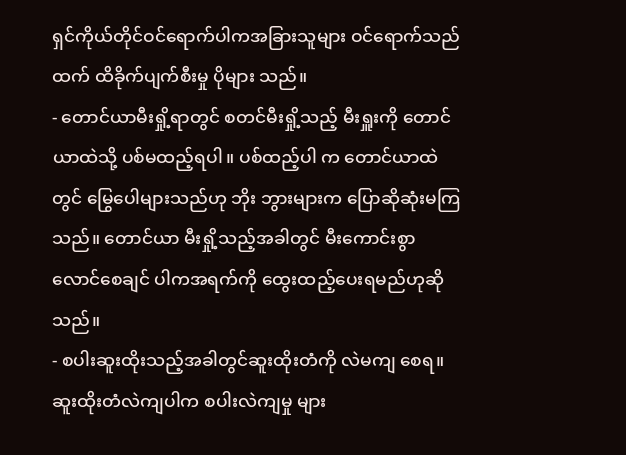ရှင်ကိုယ်တိုင်ဝင်ရောက်ပါကအခြားသူများ ဝင်ရောက်သည်ထက် ထိခိုက်ပျက်စီးမှု ပိုများ သည်။
- တောင်ယာမီးရှို့ရာတွင် စတင်မီးရှို့သည့် မီးရှူးကို တောင်ယာထဲသို့ ပစ်မထည့်ရပါ။ ပစ်ထည့်ပါ က တောင်ယာထဲတွင် မြွေပေါများသည်ဟု ဘိုး ဘွားများက ပြောဆိုဆုံးမကြသည်။ တောင်ယာ မီးရှို့သည့်အခါတွင် မီးကောင်းစွာ လောင်စေချင် ပါကအရက်ကို ထွေးထည့်ပေးရမည်ဟုဆိုသည်။
- စပါးဆူးထိုးသည့်အခါတွင်ဆူးထိုးတံကို လဲမကျ စေရ။ ဆူးထိုးတံလဲကျပါက စပါးလဲကျမှု များ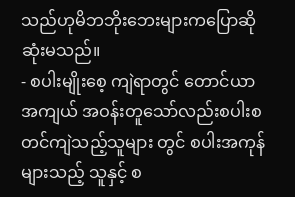သည်ဟုမိဘဘိုးဘေးများကပြောဆိုဆုံးမသည်။
- စပါးမျိုးစေ့ ကျဲရာတွင် တောင်ယာအကျယ် အဝန်းတူသော်လည်းစပါးစတင်ကျဲသည့်သူများ တွင် စပါးအကုန်များသည့် သူနှင့် စ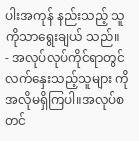ပါးအကုန် နည်းသည့် သူကိုသာရွေးချယ် သည်။
- အလုပ်လုပ်ကိုင်ရာတွင် လက်နှေးသည့်သူများ ကို အလိုမရှိကြပါ။အလုပ်စတင်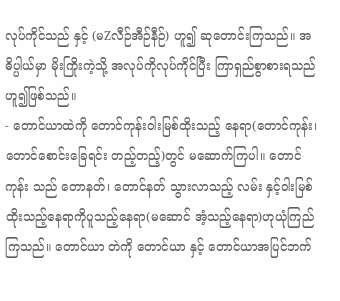လုပ်ကိုင်သည် နှင့် (မZလီဉ်အီဉ်နီဉ်) ဟူ၍ ဆုတောင်းကြသည်။ အဓိပ္ပါယ်မှာ မိုးကြိုးကဲ့သို့ အလုပ်ကိုလုပ်ကိုင်ပြီး ကြာရှည်စွာစားရသည်ဟူ၍ဖြစ်သည်။
- တောင်ယာထဲကို တောင်ကုန်းဝါးမြစ်ထိုးသည့် နေရာ(တောင်ကုန်း၊ တောင်စောင်းခြေရင်း တည့်တည့်)တွင် မဆောက်ကြပါ။ တောင်ကုန်း သည် တောနတ်၊ တောင်နတ် သွားလာသည့် လမ်း နှင့်ဝါးမြစ်ထိုးသည့်နေရာကိုပူသည့်နေရာ(မဆောင် အံ့သည့်နေရာ)ဟုယုံကြည်ကြသည်။ တောင်ယာ တဲကို တောင်ယာ နှင့် တောင်ယာအပြင်ဘက်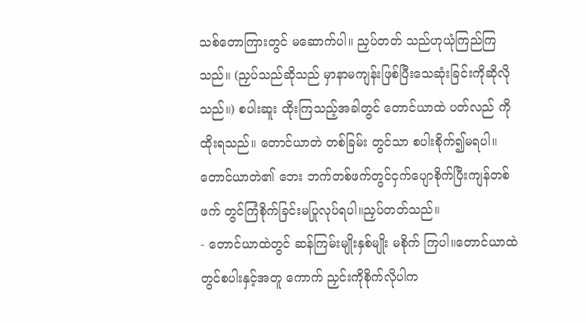သစ်တောကြားတွင် မဆောက်ပါ။ ညှပ်တတ် သည်ဟုယုံကြည်ကြသည်။ (ညှပ်သည်ဆိုသည် မှာနာမကျန်းဖြစ်ပြီးသေဆုံးခြင်းကိုဆိုလိုသည်။) စပါးဆူး ထိုးကြသည့်အခါတွင် တောင်ယာထဲ ပတ်လည် ကိုထိုးရသည်။ တောင်ယာတဲ တစ်ခြမ်း တွင်သာ စပါးစိုက်၍မရပါ။ တောင်ယာတဲ၏ ဘေး ဘက်တစ်ဖက်တွင်ငှက်ပျောစိုက်ပြီးကျန်တစ်ဖက် တွင်ကြံစိုက်ခြင်းမပြုလုပ်ရပါ။ညှပ်တတ်သည်။
- တောင်ယာထဲတွင် ဆန်ကြမ်းမျိုးနှစ်မျိုး မစိုက် ကြပါ။တောင်ယာထဲတွင်စပါးနှင့်အတူ ကောက် ညှင်းကိုစိုက်လိုပါက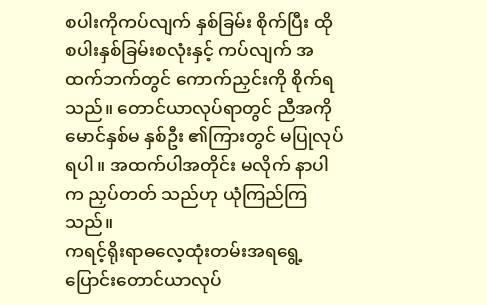စပါးကိုကပ်လျက် နှစ်ခြမ်း စိုက်ပြီး ထိုစပါးနှစ်ခြမ်းစလုံးနှင့် ကပ်လျက် အထက်ဘက်တွင် ကောက်ညှင်းကို စိုက်ရသည်။ တောင်ယာလုပ်ရာတွင် ညီအကို မောင်နှစ်မ နှစ်ဦး ၏ကြားတွင် မပြုလုပ်ရပါ။ အထက်ပါအတိုင်း မလိုက် နာပါက ညှပ်တတ် သည်ဟု ယုံကြည်ကြ သည်။
ကရင့်ရိုးရာဓလေ့ထုံးတမ်းအရရွေ့ပြောင်းတောင်ယာလုပ်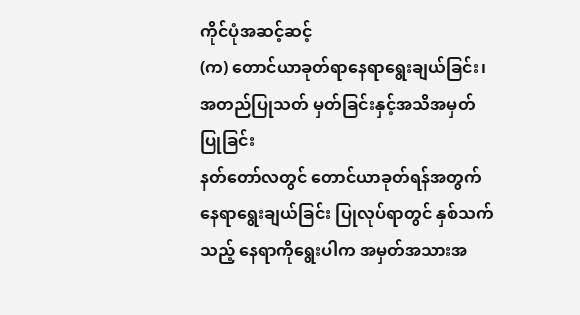ကိုင်ပုံအဆင့်ဆင့်
(က) တောင်ယာခုတ်ရာနေရာရွေးချယ်ခြင်း၊အတည်ပြုသတ် မှတ်ခြင်းနှင့်အသိအမှတ်ပြုခြင်း
နတ်တော်လတွင် တောင်ယာခုတ်ရန်အတွက် နေရာရွေးချယ်ခြင်း ပြုလုပ်ရာတွင် နှစ်သက်သည့် နေရာကိုရွေးပါက အမှတ်အသားအ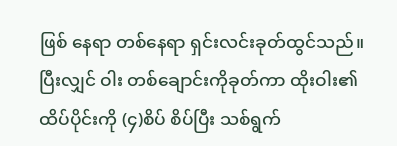ဖြစ် နေရာ တစ်နေရာ ရှင်းလင်းခုတ်ထွင်သည်။ ပြီးလျှင် ဝါး တစ်ချောင်းကိုခုတ်ကာ ထိုးဝါး၏ ထိပ်ပိုင်းကို (၄)စိပ် စိပ်ပြီး သစ်ရွက်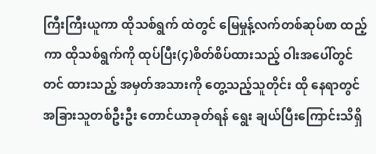ကြီးကြီးယူကာ ထိုသစ်ရွက် ထဲတွင် မြေမှုန့်လက်တစ်ဆုပ်စာ ထည့်ကာ ထိုသစ်ရွက်ကို ထုပ်ပြီး(၄)စိတ်စိပ်ထားသည့် ဝါးအပေါ်တွင် တင် ထားသည့် အမှတ်အသားကို တွေ့သည့်သူတိုင်း ထို နေရာတွင် အခြားသူတစ်ဦးဦး တောင်ယာခုတ်ရန် ရွေး ချယ်ပြီးကြောင်းသိရှိ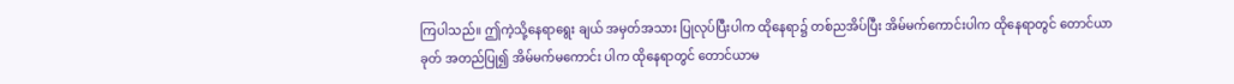ကြပါသည်။ ဤကဲ့သို့နေရာရွေး ချယ် အမှတ်အသား ပြုလုပ်ပြီးပါက ထိုနေရာ၌ တစ်ညအိပ်ပြီး အိမ်မက်ကောင်းပါက ထိုနေရာတွင် တောင်ယာခုတ် အတည်ပြု၍ အိမ်မက်မကောင်း ပါက ထိုနေရာတွင် တောင်ယာမ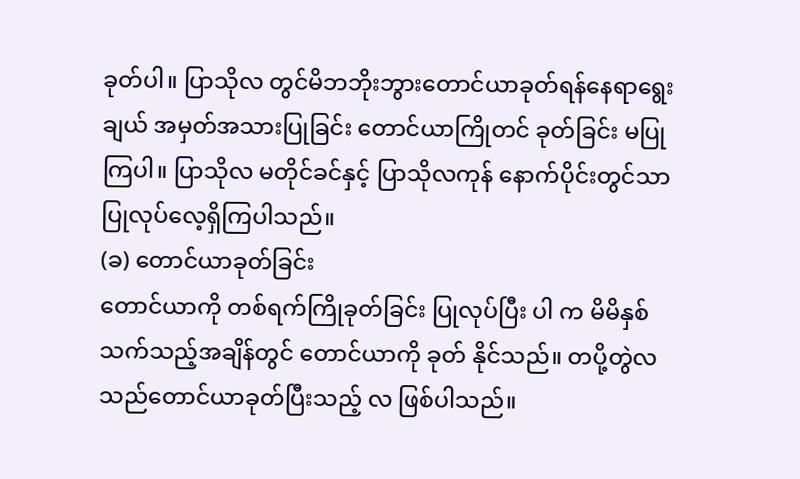ခုတ်ပါ။ ပြာသိုလ တွင်မိဘဘိုးဘွားတောင်ယာခုတ်ရန်နေရာရွေးချယ် အမှတ်အသားပြုခြင်း တောင်ယာကြိုတင် ခုတ်ခြင်း မပြုကြပါ။ ပြာသိုလ မတိုင်ခင်နှင့် ပြာသိုလကုန် နောက်ပိုင်းတွင်သာ ပြုလုပ်လေ့ရှိကြပါသည်။
(ခ) တောင်ယာခုတ်ခြင်း
တောင်ယာကို တစ်ရက်ကြိုခုတ်ခြင်း ပြုလုပ်ပြီး ပါ က မိမိနှစ်သက်သည့်အချိန်တွင် တောင်ယာကို ခုတ် နိုင်သည်။ တပို့တွဲလသည်တောင်ယာခုတ်ပြီးသည့် လ ဖြစ်ပါသည်။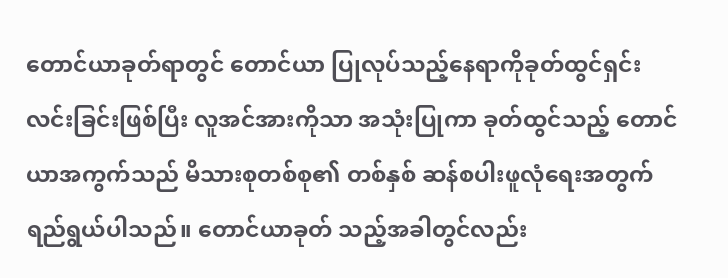တောင်ယာခုတ်ရာတွင် တောင်ယာ ပြုလုပ်သည့်နေရာကိုခုတ်ထွင်ရှင်းလင်းခြင်းဖြစ်ပြီး လူအင်အားကိုသာ အသုံးပြုကာ ခုတ်ထွင်သည့် တောင်ယာအကွက်သည် မိသားစုတစ်စု၏ တစ်နှစ် ဆန်စပါးဖူလုံရေးအတွက်ရည်ရွယ်ပါသည်။ တောင်ယာခုတ် သည့်အခါတွင်လည်း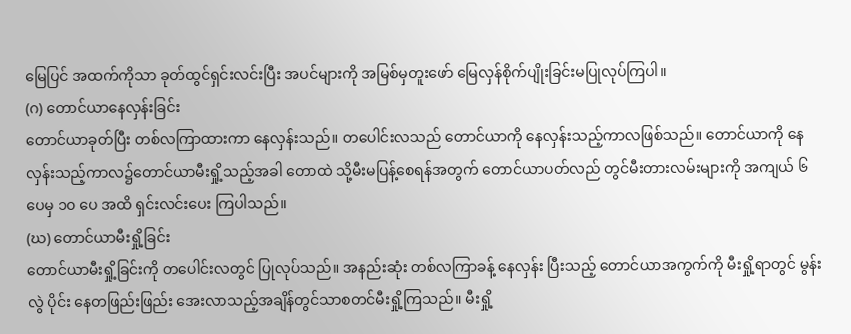မြေပြင် အထက်ကိုသာ ခုတ်ထွင်ရှင်းလင်းပြီး အပင်များကို အမြစ်မှတူးဖော် မြေလှန်စိုက်ပျိုးခြင်းမပြုလုပ်ကြပါ။
(ဂ) တောင်ယာနေလှန်းခြင်း
တောင်ယာခုတ်ပြီး တစ်လကြာထားကာ နေလှန်းသည်။ တပေါင်းလသည် တောင်ယာကို နေလှန်းသည့်ကာလဖြစ်သည်။ တောင်ယာကို နေ လှန်းသည့်ကာလ၌တောင်ယာမီးရှို့သည့်အခါ တောထဲ သို့မီးမပြန့်စေရန်အတွက် တောင်ယာပတ်လည် တွင်မီးတားလမ်းများကို အကျယ် ၆ ပေမှ ၁၀ ပေ အထိ ရှင်းလင်းပေး ကြပါသည်။
(ဃ) တောင်ယာမီးရှို့ခြင်း
တောင်ယာမီးရှို့ခြင်းကို တပေါင်းလတွင် ပြုလုပ်သည်။ အနည်းဆုံး တစ်လကြာခန့် နေလှန်း ပြီးသည့် တောင်ယာအကွက်ကို မီးရှို့ရာတွင် မွန်းလွဲ ပိုင်း နေတဖြည်းဖြည်း အေးလာသည့်အချိန်တွင်သာစတင်မီးရှို့ကြသည်။ မီးရှို့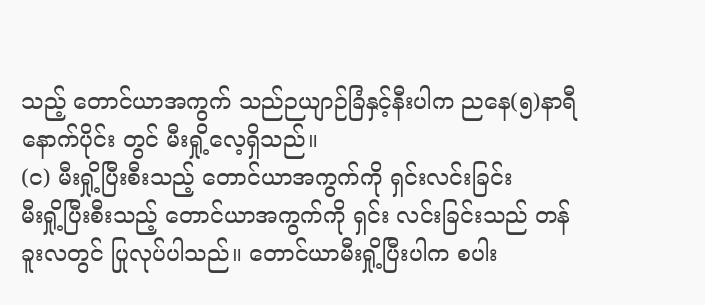သည့် တောင်ယာအကွက် သည်ဉယျာဉ်ခြံနှင့်နီးပါက ညနေ(၅)နာရီ နောက်ပိုင်း တွင် မီးရှို့လေ့ရှိသည်။
(င) မီးရှို့ပြီးစီးသည့် တောင်ယာအကွက်ကို ရှင်းလင်းခြင်း
မီးရှို့ပြီးစီးသည့် တောင်ယာအကွက်ကို ရှင်း လင်းခြင်းသည် တန်ခူးလတွင် ပြုလုပ်ပါသည်။ တောင်ယာမီးရှို့ပြီးပါက စပါး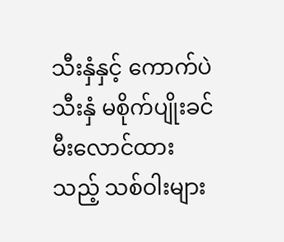သီးနှံနှင့် ကောက်ပဲ သီးနှံ မစိုက်ပျိုးခင် မီးလောင်ထားသည့် သစ်ဝါးများ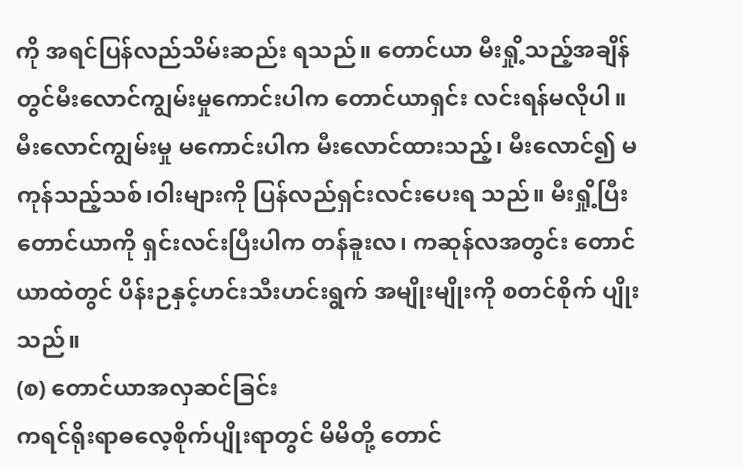ကို အရင်ပြန်လည်သိမ်းဆည်း ရသည်။ တောင်ယာ မီးရှို့သည့်အချိန်တွင်မီးလောင်ကျွမ်းမှုကောင်းပါက တောင်ယာရှင်း လင်းရန်မလိုပါ။ မီးလောင်ကျွမ်းမှု မကောင်းပါက မီးလောင်ထားသည့်၊ မီးလောင်၍ မကုန်သည့်သစ်၊ဝါးများကို ပြန်လည်ရှင်းလင်းပေးရ သည်။ မီးရှို့ပြီး တောင်ယာကို ရှင်းလင်းပြီးပါက တန်ခူးလ၊ ကဆုန်လအတွင်း တောင်ယာထဲတွင် ပိန်းဉနှင့်ဟင်းသီးဟင်းရွက် အမျိုးမျိုးကို စတင်စိုက် ပျိုးသည်။
(စ) တောင်ယာအလှဆင်ခြင်း
ကရင်ရိုးရာဓလေ့စိုက်ပျိုးရာတွင် မိမိတို့ တောင်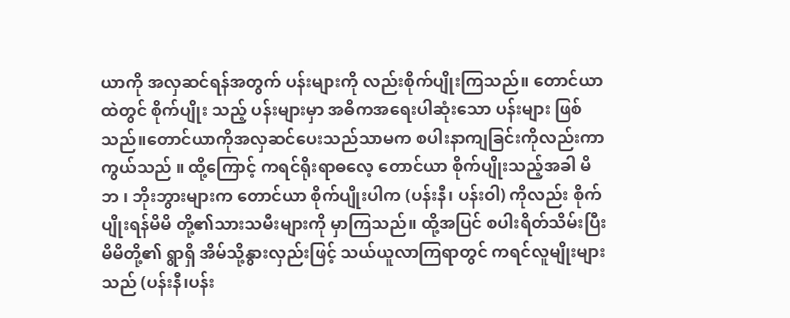ယာကို အလှဆင်ရန်အတွက် ပန်းများကို လည်းစိုက်ပျိုးကြသည်။ တောင်ယာထဲတွင် စိုက်ပျိုး သည့် ပန်းများမှာ အဓိကအရေးပါဆုံးသော ပန်းများ ဖြစ်သည်။တောင်ယာကိုအလှဆင်ပေးသည်သာမက စပါးနာကျခြင်းကိုလည်းကာကွယ်သည် ။ ထို့ကြောင့် ကရင်ရိုးရာဓလေ့ တောင်ယာ စိုက်ပျိုးသည့်အခါ မိဘ ၊ ဘိုးဘွားများက တောင်ယာ စိုက်ပျိုးပါက (ပန်းနီ၊ ပန်းဝါ) ကိုလည်း စိုက်ပျိုးရန်မိမိ တို့၏သားသမီးများကို မှာကြသည်။ ထို့အပြင် စပါးရိတ်သိမ်းပြီး မိမိတို့၏ ရွာရှိ အိမ်သို့နွားလှည်းဖြင့် သယ်ယူလာကြရာတွင် ကရင်လူမျိုးများသည် (ပန်းနီ၊ပန်း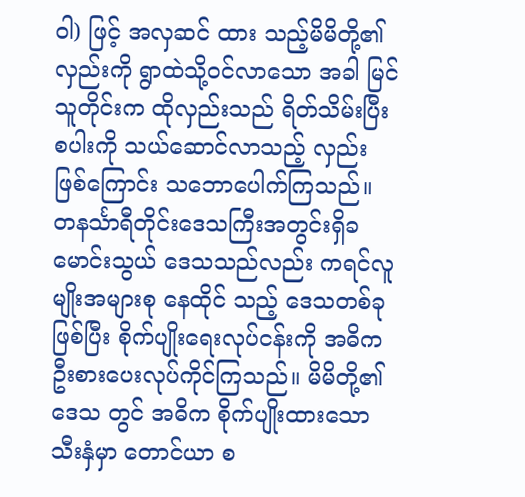ဝါ) ဖြင့် အလှဆင် ထား သည့်မိမိတို့၏လှည်းကို ရွာထဲသို့ဝင်လာသော အခါ မြင်သူတိုင်းက ထိုလှည်းသည် ရိတ်သိမ်းပြီး စပါးကို သယ်ဆောင်လာသည့် လှည်းဖြစ်ကြောင်း သဘောပေါက်ကြသည်။
တနင်္သာရီတိုင်းဒေသကြီးအတွင်းရှိခမောင်းသွယ် ဒေသသည်လည်း ကရင်လူမျိုးအများစု နေထိုင် သည့် ဒေသတစ်ခုဖြစ်ပြီး စိုက်ပျိုးရေးလုပ်ငန်းကို အဓိကဦးစားပေးလုပ်ကိုင်ကြသည်။ မိမိတို့၏ဒေသ တွင် အဓိက စိုက်ပျိုးထားသောသီးနှံမှာ တောင်ယာ စ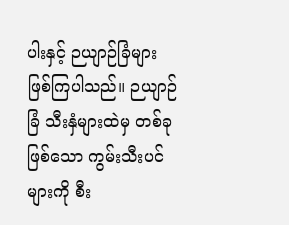ပါးနှင့် ဉယျာဉ်ခြံများ ဖြစ်ကြပါသည်။ ဉယျာဉ် ခြံ သီးနှံများထဲမှ တစ်ခုဖြစ်သော ကွမ်းသီးပင်များကို စီး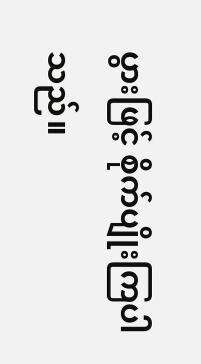ပွားဖြင့် စိုက်ပျိုးကြပါ သည်။